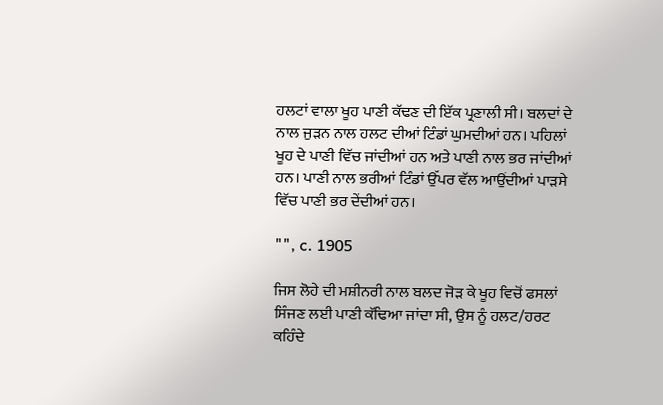ਹਲਟਾਂ ਵਾਲਾ ਖੂਹ ਪਾਣੀ ਕੱਢਣ ਦੀ ਇੱਕ ਪ੍ਰਣਾਲੀ ਸੀ। ਬਲਦਾਂ ਦੇ ਨਾਲ ਜੁੜਨ ਨਾਲ ਹਲਟ ਦੀਆਂ ਟਿੰਡਾਂ ਘੁਮਦੀਆਂ ਹਨ। ਪਹਿਲਾਂ ਖੂਹ ਦੇ ਪਾਣੀ ਵਿੱਚ ਜਾਂਦੀਆਂ ਹਨ ਅਤੇ ਪਾਣੀ ਨਾਲ ਭਰ ਜਾਂਦੀਆਂ ਹਨ। ਪਾਣੀ ਨਾਲ ਭਰੀਆਂ ਟਿੰਡਾਂ ਉੱਪਰ ਵੱਲ ਆਉਂਦੀਆਂ ਪਾੜਸੇ ਵਿੱਚ ਪਾਣੀ ਭਰ ਦੇਂਦੀਆਂ ਹਨ।

"", c. 1905

ਜਿਸ ਲੋਹੇ ਦੀ ਮਸ਼ੀਨਰੀ ਨਾਲ ਬਲਦ ਜੋੜ ਕੇ ਖੂਹ ਵਿਚੋਂ ਫਸਲਾਂ ਸਿੰਜਣ ਲਈ ਪਾਣੀ ਕੱਢਿਆ ਜਾਂਦਾ ਸੀ, ਉਸ ਨੂੰ ਹਲਟ/ਹਰਟ ਕਹਿੰਦੇ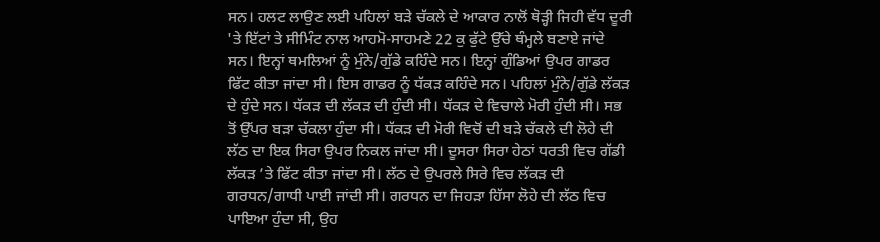ਸਨ। ਹਲਟ ਲਾਉਣ ਲਈ ਪਹਿਲਾਂ ਬੜੇ ਚੱਕਲੇ ਦੇ ਆਕਾਰ ਨਾਲੋਂ ਥੋੜ੍ਹੀ ਜਿਹੀ ਵੱਧ ਦੂਰੀ 'ਤੇ ਇੱਟਾਂ ਤੇ ਸੀਮਿੰਟ ਨਾਲ ਆਹਮੋ-ਸਾਹਮਣੇ 22 ਕੁ ਫੁੱਟੇ ਉੱਚੇ ਥੰਮ੍ਹਲੇ ਬਣਾਏ ਜਾਂਦੇ ਸਨ। ਇਨ੍ਹਾਂ ਥਮਲਿਆਂ ਨੂੰ ਮੁੰਨੇ/ਗੁੱਡੇ ਕਹਿੰਦੇ ਸਨ। ਇਨ੍ਹਾਂ ਗੁੰਡਿਆਂ ਉਪਰ ਗਾਡਰ ਫਿੱਟ ਕੀਤਾ ਜਾਂਦਾ ਸੀ। ਇਸ ਗਾਡਰ ਨੂੰ ਧੱਕੜ ਕਹਿੰਦੇ ਸਨ। ਪਹਿਲਾਂ ਮੁੰਨੇ/ਗੁੱਡੇ ਲੱਕੜ ਦੇ ਹੁੰਦੇ ਸਨ। ਧੱਕੜ ਦੀ ਲੱਕੜ ਦੀ ਹੁੰਦੀ ਸੀ। ਧੱਕੜ ਦੇ ਵਿਚਾਲੇ ਮੋਰੀ ਹੁੰਦੀ ਸੀ। ਸਭ ਤੋਂ ਉੱਪਰ ਬੜਾ ਚੱਕਲਾ ਹੁੰਦਾ ਸੀ। ਧੱਕੜ ਦੀ ਮੋਰੀ ਵਿਚੋਂ ਦੀ ਬੜੇ ਚੱਕਲੇ ਦੀ ਲੋਹੇ ਦੀ ਲੱਠ ਦਾ ਇਕ ਸਿਰਾ ਉਪਰ ਨਿਕਲ ਜਾਂਦਾ ਸੀ। ਦੂਸਰਾ ਸਿਰਾ ਹੇਠਾਂ ਧਰਤੀ ਵਿਚ ਗੱਡੀ ਲੱਕੜ ’ਤੇ ਫਿੱਟ ਕੀਤਾ ਜਾਂਦਾ ਸੀ। ਲੱਠ ਦੇ ਉਪਰਲੇ ਸਿਰੇ ਵਿਚ ਲੱਕੜ ਦੀ ਗਰਧਨ/ਗਾਧੀ ਪਾਈ ਜਾਂਦੀ ਸੀ। ਗਰਧਨ ਦਾ ਜਿਹੜਾ ਹਿੱਸਾ ਲੋਹੇ ਦੀ ਲੱਠ ਵਿਚ ਪਾਇਆ ਹੁੰਦਾ ਸੀ, ਉਹ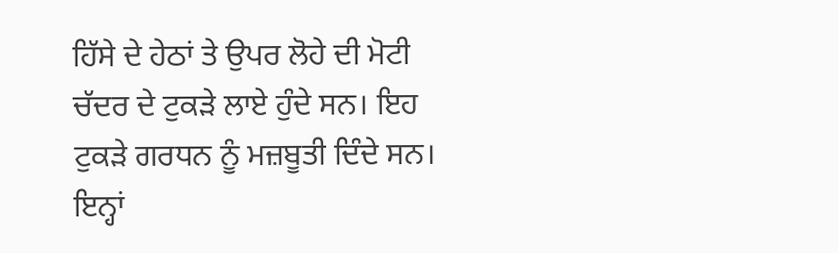ਹਿੱਸੇ ਦੇ ਹੇਠਾਂ ਤੇ ਉਪਰ ਲੋਹੇ ਦੀ ਮੋਟੀ ਚੱਦਰ ਦੇ ਟੁਕੜੇ ਲਾਏ ਹੁੰਦੇ ਸਨ। ਇਹ ਟੁਕੜੇ ਗਰਧਨ ਨੂੰ ਮਜ਼ਬੂਤੀ ਦਿੰਦੇ ਸਨ। ਇਨ੍ਹਾਂ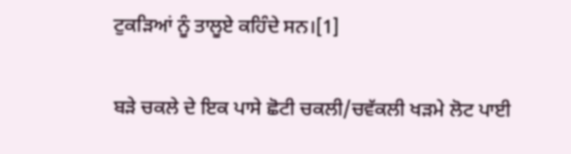ਟੁਕੜਿਆਂ ਨੂੰ ਤਾਲੂਏ ਕਹਿੰਦੇ ਸਨ।[1]

ਬੜੇ ਚਕਲੇ ਦੇ ਇਕ ਪਾਸੇ ਛੋਟੀ ਚਕਲੀ/ਚਵੱਕਲੀ ਖੜਮੇ ਲੋਟ ਪਾਈ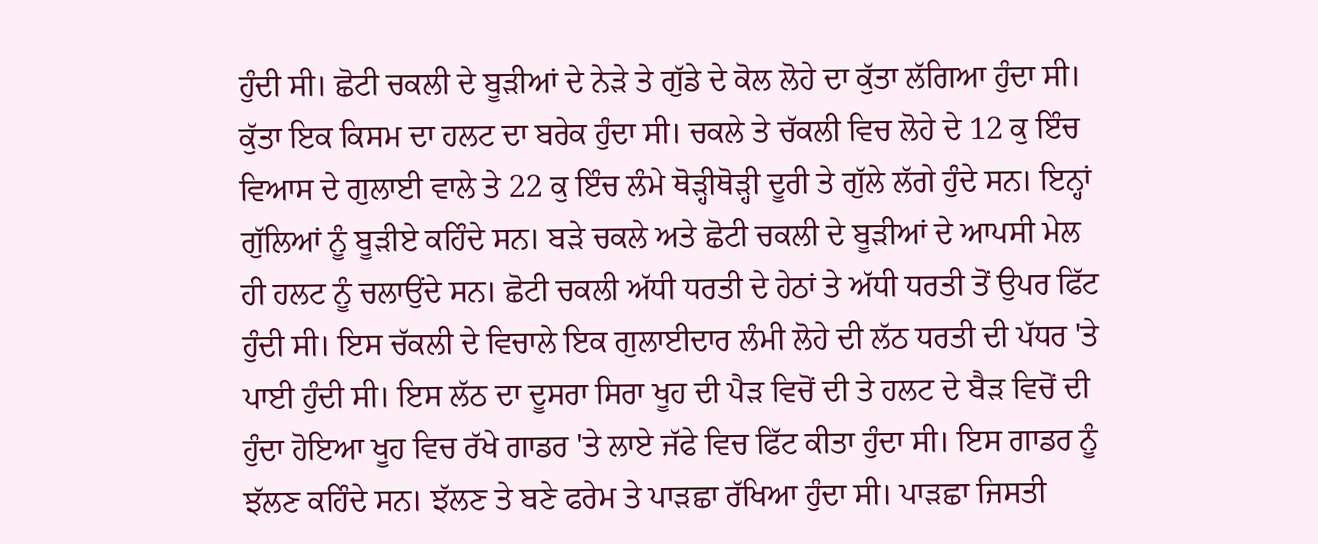ਹੁੰਦੀ ਸੀ। ਛੋਟੀ ਚਕਲੀ ਦੇ ਬੂੜੀਆਂ ਦੇ ਨੇੜੇ ਤੇ ਗੁੱਡੇ ਦੇ ਕੋਲ ਲੋਹੇ ਦਾ ਕੁੱਤਾ ਲੱਗਿਆ ਹੁੰਦਾ ਸੀ। ਕੁੱਤਾ ਇਕ ਕਿਸਮ ਦਾ ਹਲਟ ਦਾ ਬਰੇਕ ਹੁੰਦਾ ਸੀ। ਚਕਲੇ ਤੇ ਚੱਕਲੀ ਵਿਚ ਲੋਹੇ ਦੇ 12 ਕੁ ਇੰਚ ਵਿਆਸ ਦੇ ਗੁਲਾਈ ਵਾਲੇ ਤੇ 22 ਕੁ ਇੰਚ ਲੰਮੇ ਥੋੜ੍ਹੀਥੋੜ੍ਹੀ ਦੂਰੀ ਤੇ ਗੁੱਲੇ ਲੱਗੇ ਹੁੰਦੇ ਸਨ। ਇਨ੍ਹਾਂ ਗੁੱਲਿਆਂ ਨੂੰ ਬੂੜੀਏ ਕਹਿੰਦੇ ਸਨ। ਬੜੇ ਚਕਲੇ ਅਤੇ ਛੋਟੀ ਚਕਲੀ ਦੇ ਬੂੜੀਆਂ ਦੇ ਆਪਸੀ ਮੇਲ ਹੀ ਹਲਟ ਨੂੰ ਚਲਾਉਂਦੇ ਸਨ। ਛੋਟੀ ਚਕਲੀ ਅੱਧੀ ਧਰਤੀ ਦੇ ਹੇਠਾਂ ਤੇ ਅੱਧੀ ਧਰਤੀ ਤੋਂ ਉਪਰ ਫਿੱਟ ਹੁੰਦੀ ਸੀ। ਇਸ ਚੱਕਲੀ ਦੇ ਵਿਚਾਲੇ ਇਕ ਗੁਲਾਈਦਾਰ ਲੰਮੀ ਲੋਹੇ ਦੀ ਲੱਠ ਧਰਤੀ ਦੀ ਪੱਧਰ 'ਤੇ ਪਾਈ ਹੁੰਦੀ ਸੀ। ਇਸ ਲੱਠ ਦਾ ਦੂਸਰਾ ਸਿਰਾ ਖੂਹ ਦੀ ਪੈੜ ਵਿਚੋਂ ਦੀ ਤੇ ਹਲਟ ਦੇ ਬੈੜ ਵਿਚੋਂ ਦੀ ਹੁੰਦਾ ਹੋਇਆ ਖੂਹ ਵਿਚ ਰੱਖੇ ਗਾਡਰ 'ਤੇ ਲਾਏ ਜੱਫੇ ਵਿਚ ਫਿੱਟ ਕੀਤਾ ਹੁੰਦਾ ਸੀ। ਇਸ ਗਾਡਰ ਨੂੰ ਝੱਲਣ ਕਹਿੰਦੇ ਸਨ। ਝੱਲਣ ਤੇ ਬਣੇ ਫਰੇਮ ਤੇ ਪਾੜਛਾ ਰੱਖਿਆ ਹੁੰਦਾ ਸੀ। ਪਾੜਛਾ ਜਿਸਤੀ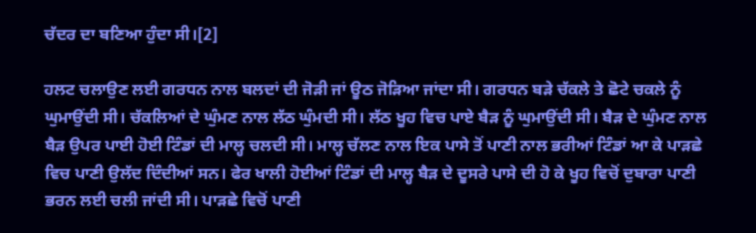ਚੱਦਰ ਦਾ ਬਣਿਆ ਹੁੰਦਾ ਸੀ।[2]

ਹਲਟ ਚਲਾਉਣ ਲਈ ਗਰਧਨ ਨਾਲ ਬਲਦਾਂ ਦੀ ਜੋੜੀ ਜਾਂ ਊਠ ਜੋੜਿਆ ਜਾਂਦਾ ਸੀ। ਗਰਧਨ ਬੜੇ ਚੱਕਲੇ ਤੇ ਛੋਟੇ ਚਕਲੇ ਨੂੰ ਘੁਮਾਉਂਦੀ ਸੀ। ਚੱਕਲਿਆਂ ਦੇ ਘੁੰਮਣ ਨਾਲ ਲੱਠ ਘੁੰਮਦੀ ਸੀ। ਲੱਠ ਖੂਹ ਵਿਚ ਪਾਏ ਬੈੜ ਨੂੰ ਘੁਮਾਉਂਦੀ ਸੀ। ਬੈੜ ਦੇ ਘੁੰਮਣ ਨਾਲ ਬੈੜ ਉਪਰ ਪਾਈ ਹੋਈ ਟਿੰਡਾਂ ਦੀ ਮਾਲ੍ਹ ਚਲਦੀ ਸੀ। ਮਾਲ੍ਹ ਚੱਲਣ ਨਾਲ ਇਕ ਪਾਸੇ ਤੋਂ ਪਾਣੀ ਨਾਲ ਭਰੀਆਂ ਟਿੰਡਾਂ ਆ ਕੇ ਪਾੜਛੇ ਵਿਚ ਪਾਣੀ ਉਲੱਦ ਦਿੰਦੀਆਂ ਸਨ। ਫੇਰ ਖਾਲੀ ਹੋਈਆਂ ਟਿੰਡਾਂ ਦੀ ਮਾਲ੍ਹ ਬੈੜ ਦੇ ਦੂਸਰੇ ਪਾਸੇ ਦੀ ਹੋ ਕੇ ਖੂਹ ਵਿਚੋਂ ਦੁਬਾਰਾ ਪਾਣੀ ਭਰਨ ਲਈ ਚਲੀ ਜਾਂਦੀ ਸੀ। ਪਾੜਛੇ ਵਿਚੋਂ ਪਾਣੀ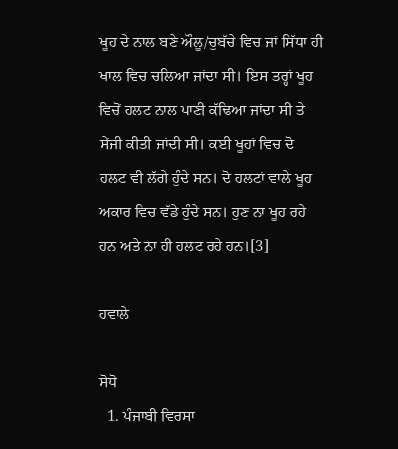ਖੂਹ ਦੇ ਨਾਲ ਬਣੇ ਔਲੂ/ਚੁਬੱਚੇ ਵਿਚ ਜਾਂ ਸਿੱਧਾ ਹੀ ਖਾਲ ਵਿਚ ਚਲਿਆ ਜਾਂਦਾ ਸੀ। ਇਸ ਤਰ੍ਹਾਂ ਖੂਹ ਵਿਚੋਂ ਹਲਟ ਨਾਲ ਪਾਣੀ ਕੱਢਿਆ ਜਾਂਦਾ ਸੀ ਤੇ ਸੇਂਜੀ ਕੀਤੀ ਜਾਂਦੀ ਸੀ। ਕਈ ਖੂਹਾਂ ਵਿਚ ਦੋ ਹਲਟ ਵੀ ਲੱਗੇ ਹੁੰਦੇ ਸਨ। ਦੋ ਹਲਟਾਂ ਵਾਲੇ ਖੂਹ ਅਕਾਰ ਵਿਚ ਵੱਡੇ ਹੁੰਦੇ ਸਨ। ਹੁਣ ਨਾ ਖੂਹ ਰਹੇ ਹਨ ਅਤੇ ਨਾ ਹੀ ਹਲਟ ਰਹੇ ਹਨ।[3]

ਹਵਾਲੇ

ਸੋਧੋ
  1. ਪੰਜਾਬੀ ਵਿਰਸਾ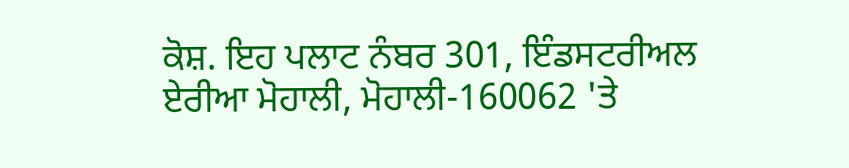ਕੋਸ਼. ਇਹ ਪਲਾਟ ਨੰਬਰ 301, ਇੰਡਸਟਰੀਅਲ ਏਰੀਆ ਮੋਹਾਲੀ, ਮੋਹਾਲੀ-160062 'ਤੇ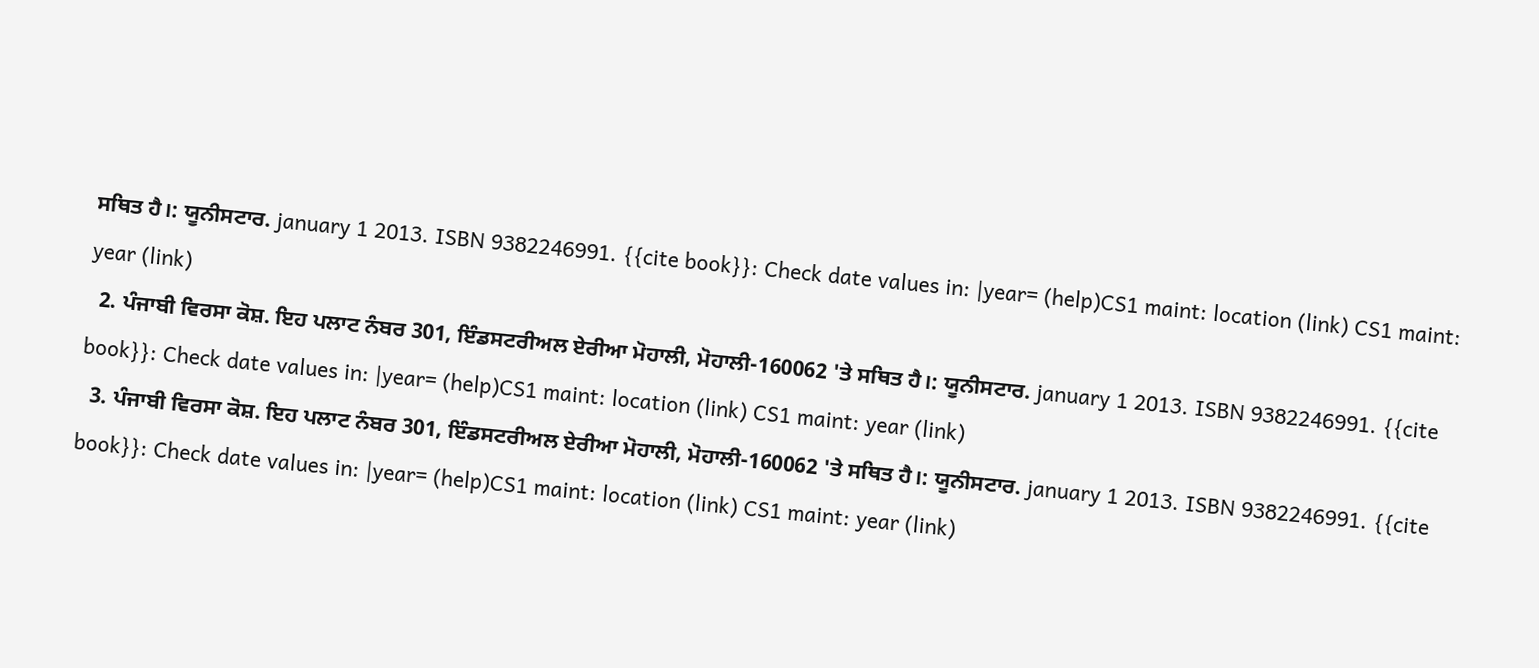ਸਥਿਤ ਹੈ।: ਯੂਨੀਸਟਾਰ. january 1 2013. ISBN 9382246991. {{cite book}}: Check date values in: |year= (help)CS1 maint: location (link) CS1 maint: year (link)
  2. ਪੰਜਾਬੀ ਵਿਰਸਾ ਕੋਸ਼. ਇਹ ਪਲਾਟ ਨੰਬਰ 301, ਇੰਡਸਟਰੀਅਲ ਏਰੀਆ ਮੋਹਾਲੀ, ਮੋਹਾਲੀ-160062 'ਤੇ ਸਥਿਤ ਹੈ।: ਯੂਨੀਸਟਾਰ. january 1 2013. ISBN 9382246991. {{cite book}}: Check date values in: |year= (help)CS1 maint: location (link) CS1 maint: year (link)
  3. ਪੰਜਾਬੀ ਵਿਰਸਾ ਕੋਸ਼. ਇਹ ਪਲਾਟ ਨੰਬਰ 301, ਇੰਡਸਟਰੀਅਲ ਏਰੀਆ ਮੋਹਾਲੀ, ਮੋਹਾਲੀ-160062 'ਤੇ ਸਥਿਤ ਹੈ।: ਯੂਨੀਸਟਾਰ. january 1 2013. ISBN 9382246991. {{cite book}}: Check date values in: |year= (help)CS1 maint: location (link) CS1 maint: year (link)